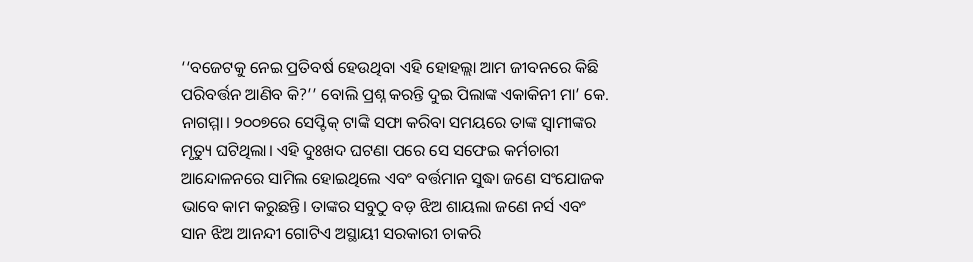‘‘ବଜେଟକୁ ନେଇ ପ୍ରତିବର୍ଷ ହେଉଥିବା ଏହି ହୋହଲ୍ଲା ଆମ ଜୀବନରେ କିଛି ପରିବର୍ତ୍ତନ ଆଣିବ କି?’’ ବୋଲି ପ୍ରଶ୍ନ କରନ୍ତି ଦୁଇ ପିଲାଙ୍କ ଏକାକିନୀ ମା’ କେ. ନାଗମ୍ମା। ୨୦୦୭ରେ ସେପ୍ଟିକ୍‌ ଟାଙ୍କି ସଫା କରିବା ସମୟରେ ତାଙ୍କ ସ୍ୱାମୀଙ୍କର ମୃତ୍ୟୁ ଘଟିଥିଲା। ଏହି ଦୁଃଖଦ ଘଟଣା ପରେ ସେ ସଫେଇ କର୍ମଚାରୀ ଆନ୍ଦୋଳନରେ ସାମିଲ ହୋଇଥିଲେ ଏବଂ ବର୍ତ୍ତମାନ ସୁଦ୍ଧା ଜଣେ ସଂଯୋଜକ ଭାବେ କାମ କରୁଛନ୍ତି। ତାଙ୍କର ସବୁଠୁ ବଡ଼ ଝିଅ ଶାୟଲା ଜଣେ ନର୍ସ ଏବଂ ସାନ ଝିଅ ଆନନ୍ଦୀ ଗୋଟିଏ ଅସ୍ଥାୟୀ ସରକାରୀ ଚାକରି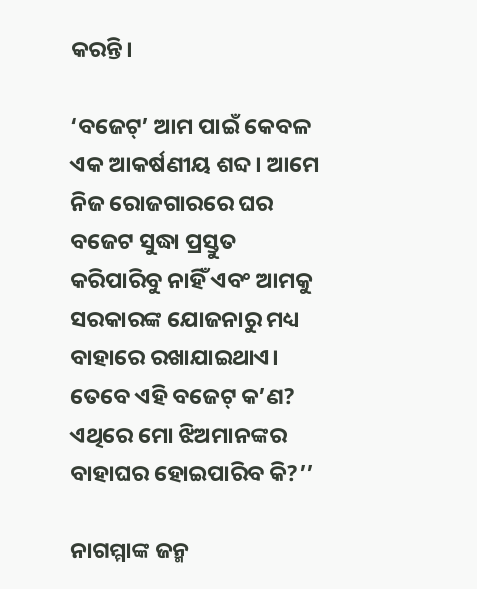କରନ୍ତି।

‘ବଜେଟ୍‌’ ଆମ ପାଇଁ କେବଳ ଏକ ଆକର୍ଷଣୀୟ ଶବ୍ଦ। ଆମେ ନିଜ ରୋଜଗାରରେ ଘର ବଜେଟ ସୁଦ୍ଧା ପ୍ରସ୍ତୁତ କରିପାରିବୁ ନାହିଁ ଏବଂ ଆମକୁ ସରକାରଙ୍କ ଯୋଜନାରୁ ମଧ୍ୟ ବାହାରେ ରଖାଯାଇଥାଏ। ତେବେ ଏହି ବଜେଟ୍‌ କ’ଣ? ଏଥିରେ ମୋ ଝିଅମାନଙ୍କର ବାହାଘର ହୋଇପାରିବ କି?’’

ନାଗମ୍ମାଙ୍କ ଜନ୍ମ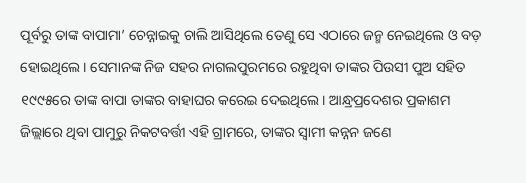ପୂର୍ବରୁ ତାଙ୍କ ବାପାମା’ ଚେନ୍ନାଇକୁ ଚାଲି ଆସିଥିଲେ ତେଣୁ ସେ ଏଠାରେ ଜନ୍ମ ନେଇଥିଲେ ଓ ବଡ଼ ହୋଇଥିଲେ। ସେମାନଙ୍କ ନିଜ ସହର ନାଗଲପୁରମରେ ରହୁଥିବା ତାଙ୍କର ପିଉସୀ ପୁଅ ସହିତ ୧୯୯୫ରେ ତାଙ୍କ ବାପା ତାଙ୍କର ବାହାଘର କରେଇ ଦେଇଥିଲେ। ଆନ୍ଧ୍ରପ୍ରଦେଶର ପ୍ରକାଶମ ଜିଲ୍ଲାରେ ଥିବା ପାମୁରୁ ନିକଟବର୍ତ୍ତୀ ଏହି ଗ୍ରାମରେ, ତାଙ୍କର ସ୍ୱାମୀ କନ୍ନନ ଜଣେ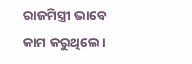ରାଜମିସ୍ତ୍ରୀ ଭାବେ କାମ କରୁଥିଲେ।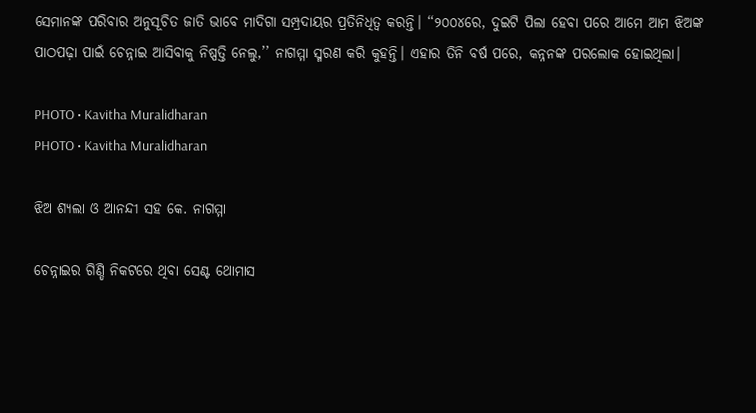ସେମାନଙ୍କ ପରିବାର ଅନୁସୂଚିତ ଜାତି ଭାବେ ମାଦିଗା ସମ୍ପ୍ରଦାୟର ପ୍ରତିନିଧିତ୍ୱ କରନ୍ତି। ‘‘୨୦୦୪ରେ, ଦୁଇଟି ପିଲା ହେବା ପରେ ଆମେ ଆମ ଝିଅଙ୍କ ପାଠପଢ଼ା ପାଇଁ ଚେନ୍ନାଇ ଆସିବାକୁ ନିଷ୍ପତ୍ତି ନେଲୁ,’’ ନାଗମ୍ମା ସ୍ମରଣ କରି କୁହନ୍ତି। ଏହାର ତିନି ବର୍ଷ ପରେ, କନ୍ନନଙ୍କ ପରଲୋକ ହୋଇଥିଲା।

PHOTO • Kavitha Muralidharan
PHOTO • Kavitha Muralidharan

ଝିଅ ଶ୍ୟଲା ଓ ଆନନ୍ଦୀ ସହ କେ. ନାଗମ୍ମା

ଚେନ୍ନାଇର ଗିଣ୍ଡି ନିକଟରେ ଥିବା ସେଣ୍ଟ ଥୋମାସ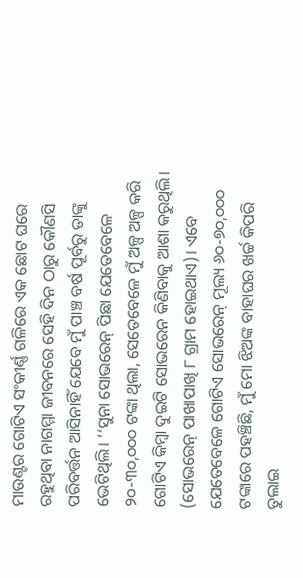ମାଉଣ୍ଟର ଗୋଟିଏ ସଂକୀର୍ଣ୍ଣ ଗଳିରେ ଏକ ଛୋଟ ଘରେ ରହୁଥିବା ନାଗମ୍ମା ଜୀବନରେ ସେହି ଦିନ ଠାରୁ କୌଣସି ପରିବର୍ତ୍ତନ ଆସିନାହିଁ ଯେବେ ମୁଁ ପାଞ୍ଚ ବର୍ଷ ପୂର୍ବରୁ ତାଙ୍କୁ ଭେଟିଥିଲି। ‘‘ସୁନା ସୋଭରେନ୍‌ ପିଛା ଯେତେବେଳେ ୨୦-୩୦,୦୦୦ ଟଙ୍କା ଥିଲା, ସେତେବେଳେ ମୁଁ ଅଳ୍ପ ଅଳ୍ପ କରି ଗୋଟିଏ କିମ୍ବା ଦୁଇଟି ସୋଭରେନ କିଣିବାକୁ ଆଶା କରୁଥିଲି। (ସୋଭରେନ୍‌ ପାଖାପାଖି ୮ ଗ୍ରାମ ହୋଇଥାଏ)। ଏବେ ଯେତେବେଳେ ଗୋଟିଏ ସୋଭରେନ୍‌ ମୂଲ୍ୟ ୬୦-୭୦,୦୦୦ ଟଙ୍କାରେ ପହଞ୍ଚିଛି, ମୁଁ ମୋ ଝିଅଙ୍କ ବାହାଘର ଖର୍ଚ୍ଚ କିପରି ତୁଲାଇ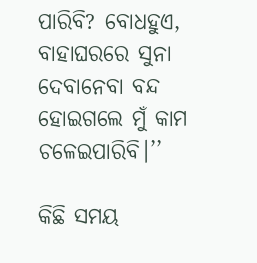ପାରିବି? ବୋଧହୁଏ, ବାହାଘରରେ ସୁନା ଦେବାନେବା ବନ୍ଦ ହୋଇଗଲେ ମୁଁ କାମ ଚଳେଇପାରିବି।’’

କିଛି ସମୟ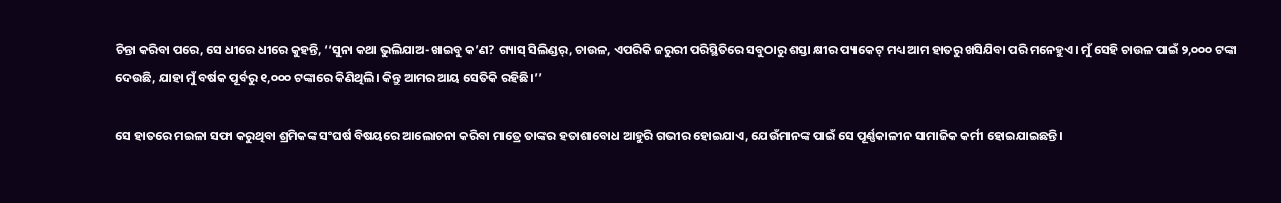ଚିନ୍ତା କରିବା ପରେ, ସେ ଧୀରେ ଧୀରେ କୁହନ୍ତି, ‘‘ସୁନା କଥା ଭୁଲିଯାଅ-ଖାଇବୁ କ’ଣ? ଗ୍ୟାସ୍ ସିଲିଣ୍ଡର୍, ଚାଉଳ, ଏପରିକି ଜରୁରୀ ପରିସ୍ଥିତିରେ ସବୁଠାରୁ ଶସ୍ତା କ୍ଷୀର ପ୍ୟାକେଟ୍ ମଧ୍ୟ ଆମ ହାତରୁ ଖସିଯିବା ପରି ମନେହୁଏ। ମୁଁ ସେହି ଚାଉଳ ପାଇଁ ୨,୦୦୦ ଟଙ୍କା ଦେଉଛି, ଯାହା ମୁଁ ବର୍ଷକ ପୂର୍ବରୁ ୧,୦୦୦ ଟଙ୍କାରେ କିଣିଥିଲି। କିନ୍ତୁ ଆମର ଆୟ ସେତିକି ରହିଛି।’’

ସେ ହାତରେ ମଇଳା ସଫା କରୁଥିବା ଶ୍ରମିକଙ୍କ ସଂଘର୍ଷ ବିଷୟରେ ଆଲୋଚନା କରିବା ମାତ୍ରେ ତାଙ୍କର ହତାଶାବୋଧ ଆହୁରି ଗଭୀର ହୋଇଯାଏ, ଯେଉଁମାନଙ୍କ ପାଇଁ ସେ ପୂର୍ଣ୍ଣକାଳୀନ ସାମାଜିକ କର୍ମୀ ହୋଇଯାଇଛନ୍ତି।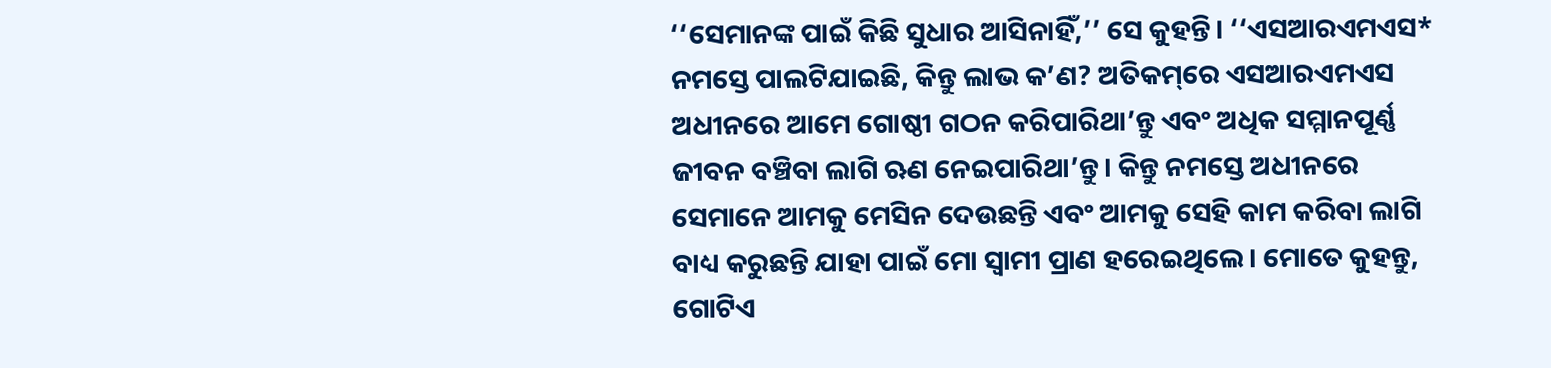‘‘ସେମାନଙ୍କ ପାଇଁ କିଛି ସୁଧାର ଆସିନାହିଁ,’’ ସେ କୁହନ୍ତି। ‘‘ଏସଆରଏମଏସ* ନମସ୍ତେ ପାଲଟିଯାଇଛି, କିନ୍ତୁ ଲାଭ କ’ଣ? ଅତିକମ୍‌ରେ ଏସଆରଏମଏସ ଅଧୀନରେ ଆମେ ଗୋଷ୍ଠୀ ଗଠନ କରିପାରିଥା’ନ୍ତୁ ଏବଂ ଅଧିକ ସମ୍ମାନପୂର୍ଣ୍ଣ ଜୀବନ ବଞ୍ଚିବା ଲାଗି ଋଣ ନେଇପାରିଥା’ନ୍ତୁ। କିନ୍ତୁ ନମସ୍ତେ ଅଧୀନରେ ସେମାନେ ଆମକୁ ମେସିନ ଦେଉଛନ୍ତି ଏବଂ ଆମକୁ ସେହି କାମ କରିବା ଲାଗି ବାଧ୍ୟ କରୁଛନ୍ତି ଯାହା ପାଇଁ ମୋ ସ୍ୱାମୀ ପ୍ରାଣ ହରେଇଥିଲେ। ମୋତେ କୁହନ୍ତୁ, ଗୋଟିଏ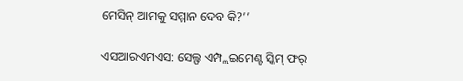ମେସିନ୍‌ ଆମକୁ ସମ୍ମାନ ଦେବ କି?’’

ଏସଆରଏମଏସ: ସେଲ୍ଫ ଏମ୍ପ୍ଲଇମେଣ୍ଟ ସ୍କିମ୍‌ ଫର୍‌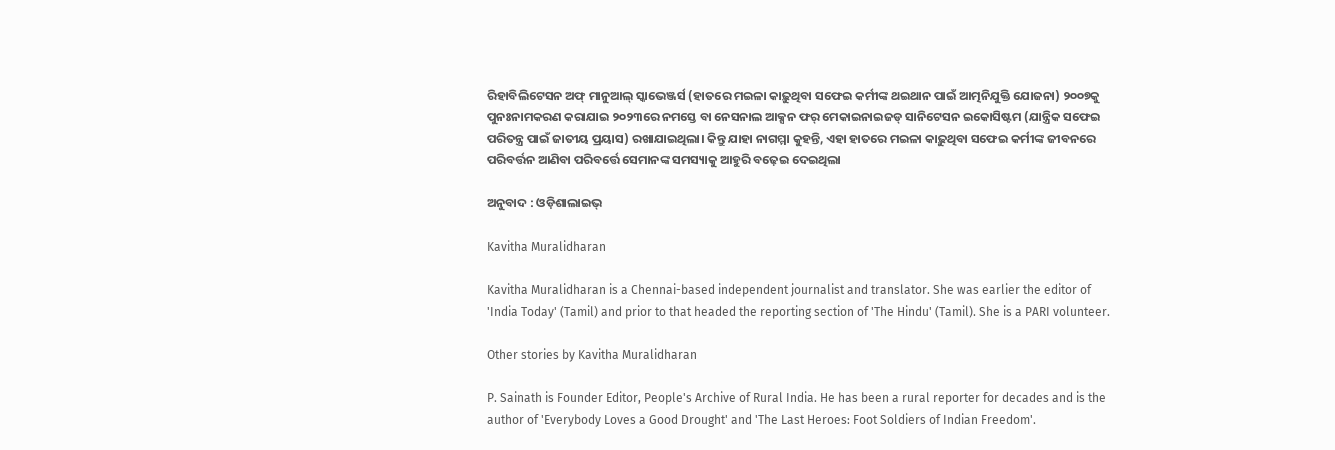ରିହାବିଲିଟେସନ ଅଫ୍‌ ମାନୁଆଲ୍‌ ସ୍କାଭେଞ୍ଜର୍ସ (ହାତରେ ମଇଳା କାଢ଼ୁଥିବା ସଫେଇ କର୍ମୀଙ୍କ ଥଇଥାନ ପାଇଁ ଆତ୍ମନିଯୁକ୍ତି ଯୋଜନା) ୨୦୦୭କୁ ପୁନଃନାମକରଣ କରାଯାଇ ୨୦୨୩ରେ ନମସ୍ତେ ବା ନେସନାଲ ଆକ୍ସନ ଫର୍‌ ମେକାଇନାଇଜଡ୍‌ ସାନିଟେସନ ଇକୋସିଷ୍ଟମ (ଯାନ୍ତ୍ରିକ ସଫେଇ ପରିତନ୍ତ୍ର ପାଇଁ ଜାତୀୟ ପ୍ରୟାସ) ରଖାଯାଇଥିଲା। କିନ୍ତୁ ଯାହା ନାଗମ୍ମା କୁହନ୍ତି, ଏହା ହାତରେ ମଇଳା କାଢ଼ୁଥିବା ସଫେଇ କର୍ମୀଙ୍କ ଜୀବନରେ ପରିବର୍ତ୍ତନ ଆଣିବା ପରିବର୍ତ୍ତେ ସେମାନଙ୍କ ସମସ୍ୟାକୁ ଆହୁରି ବଢ଼େଇ ଦେଇଥିଲା

ଅନୁବାଦ : ଓଡ଼ିଶାଲାଇଭ୍‍

Kavitha Muralidharan

Kavitha Muralidharan is a Chennai-based independent journalist and translator. She was earlier the editor of 'India Today' (Tamil) and prior to that headed the reporting section of 'The Hindu' (Tamil). She is a PARI volunteer.

Other stories by Kavitha Muralidharan

P. Sainath is Founder Editor, People's Archive of Rural India. He has been a rural reporter for decades and is the author of 'Everybody Loves a Good Drought' and 'The Last Heroes: Foot Soldiers of Indian Freedom'.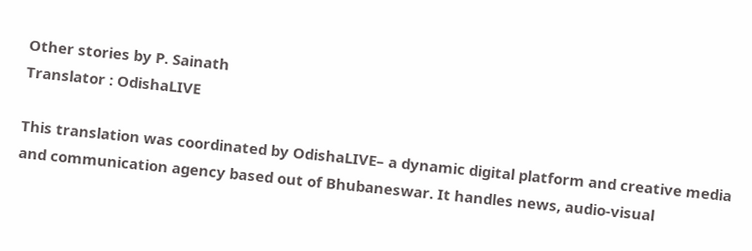Other stories by P. Sainath
Translator : OdishaLIVE

This translation was coordinated by OdishaLIVE– a dynamic digital platform and creative media and communication agency based out of Bhubaneswar. It handles news, audio-visual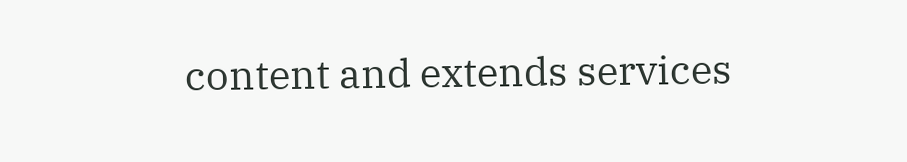content and extends services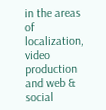in the areas of localization, video production and web & social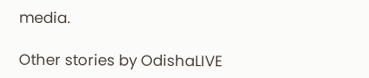media.

Other stories by OdishaLIVE